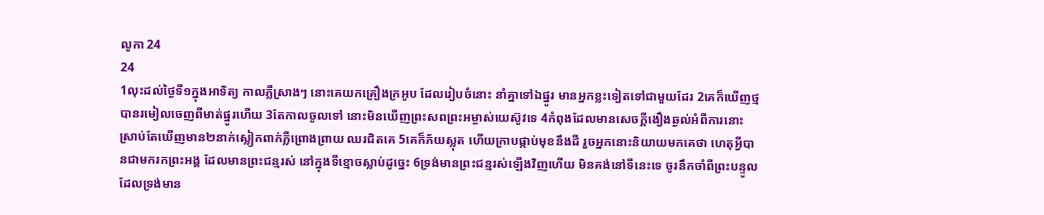លូកា 24
24
1លុះដល់ថ្ងៃទី១ក្នុងអាទិត្យ កាលភ្លឺស្រាងៗ នោះគេយកគ្រឿងក្រអូប ដែលរៀបចំនោះ នាំគ្នាទៅឯផ្នូរ មានអ្នកខ្លះទៀតទៅជាមួយដែរ 2គេក៏ឃើញថ្មបានរមៀលចេញពីមាត់ផ្នូរហើយ 3តែកាលចូលទៅ នោះមិនឃើញព្រះសពព្រះអម្ចាស់យេស៊ូវទេ 4កំពុងដែលមានសេចក្ដីងឿងឆ្ងល់អំពីការនោះ ស្រាប់តែឃើញមាន២នាក់ស្លៀកពាក់ភ្លឺព្រោងព្រាយ ឈរជិតគេ 5គេក៏ភ័យស្លុត ហើយក្រាបផ្កាប់មុខនឹងដី រួចអ្នកនោះនិយាយមកគេថា ហេតុអ្វីបានជាមករកព្រះអង្គ ដែលមានព្រះជន្មរស់ នៅក្នុងទីខ្មោចស្លាប់ដូច្នេះ 6ទ្រង់មានព្រះជន្មរស់ឡើងវិញហើយ មិនគង់នៅទីនេះទេ ចូរនឹកចាំពីព្រះបន្ទូល ដែលទ្រង់មាន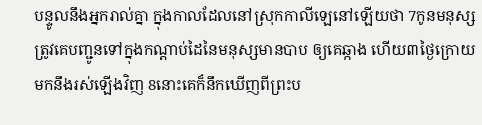បន្ទូលនឹងអ្នករាល់គ្នា ក្នុងកាលដែលនៅស្រុកកាលីឡេនៅឡើយថា 7កូនមនុស្សត្រូវគេបញ្ជូនទៅក្នុងកណ្តាប់ដៃនៃមនុស្សមានបាប ឲ្យគេឆ្កាង ហើយ៣ថ្ងៃក្រោយមកនឹងរស់ឡើងវិញ 8នោះគេក៏នឹកឃើញពីព្រះប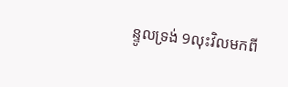ន្ទូលទ្រង់ 9លុះវិលមកពី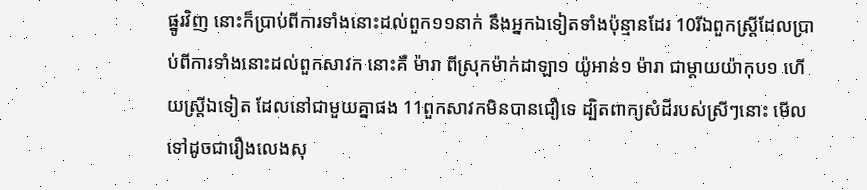ផ្នូរវិញ នោះក៏ប្រាប់ពីការទាំងនោះដល់ពួក១១នាក់ នឹងអ្នកឯទៀតទាំងប៉ុន្មានដែរ 10រីឯពួកស្ត្រីដែលប្រាប់ពីការទាំងនោះដល់ពួកសាវក នោះគឺ ម៉ារា ពីស្រុកម៉ាក់ដាឡា១ យ៉ូអាន់១ ម៉ារា ជាម្តាយយ៉ាកុប១ ហើយស្ត្រីឯទៀត ដែលនៅជាមួយគ្នាផង 11ពួកសាវកមិនបានជឿទេ ដ្បិតពាក្យសំដីរបស់ស្រីៗនោះ មើលទៅដូចជារឿងលេងសុ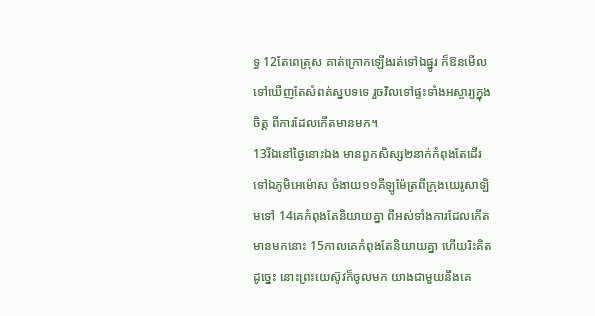ទ្ធ 12តែពេត្រុស គាត់ក្រោកឡើងរត់ទៅឯផ្នូរ ក៏ឱនមើលទៅឃើញតែសំពត់ស្នបទទេ រួចវិលទៅផ្ទះទាំងអស្ចារ្យក្នុងចិត្ត ពីការដែលកើតមានមក។
13រីឯនៅថ្ងៃនោះឯង មានពួកសិស្ស២នាក់កំពុងតែដើរទៅឯភូមិអេម៉ោស ចំងាយ១១គីឡូម៉ែត្រពីក្រុងយេរូសាឡិមទៅ 14គេកំពុងតែនិយាយគ្នា ពីអស់ទាំងការដែលកើតមានមកនោះ 15កាលគេកំពុងតែនិយាយគ្នា ហើយរិះគិតដូច្នេះ នោះព្រះយេស៊ូវក៏ចូលមក យាងជាមួយនឹងគេ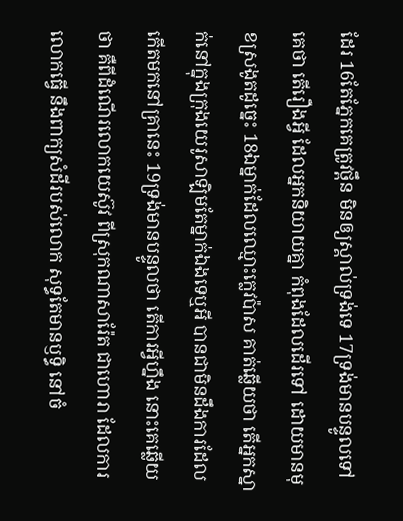ដែរ 16តែភ្នែកគេត្រូវថ្ពឹន មិនឲ្យស្គាល់ទ្រង់ទេ 17ទ្រង់មានបន្ទូលទៅគេថា តើរឿងអ្វី ដែលអ្នកនិយាយគ្នា កំពុងដែលដើរទៅ ដោយមានមុខស្រងូតដូច្នេះ 18ឯម្នាក់ដែលឈ្មោះក្លេវប៉ាស គាត់ឆ្លើយថា តើអ្នកស្នាក់នៅក្នុងក្រុងយេរូសាឡិមតែម្នាក់ឯងទេឬអី បានជាមិនដឹងការដែលកើតមកនៅគ្រានេះ 19ទ្រង់មានបន្ទូលថា តើការអ្វីហ្នឹង នោះគេឆ្លើយថា គឺពីដំណើរលោកយេស៊ូវ ពីស្រុកណាសារ៉ែត ជាហោរា ដែលការលោកធ្វើ នឹងពាក្យសំដីរបស់លោក សុទ្ធតែមានឫទ្ធិ នៅចំ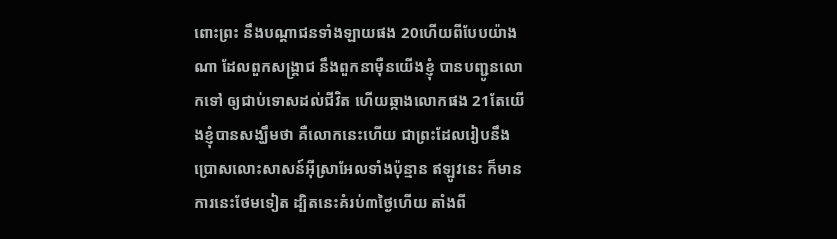ពោះព្រះ នឹងបណ្តាជនទាំងឡាយផង 20ហើយពីបែបយ៉ាងណា ដែលពួកសង្គ្រាជ នឹងពួកនាម៉ឺនយើងខ្ញុំ បានបញ្ជូនលោកទៅ ឲ្យជាប់ទោសដល់ជីវិត ហើយឆ្កាងលោកផង 21តែយើងខ្ញុំបានសង្ឃឹមថា គឺលោកនេះហើយ ជាព្រះដែលរៀបនឹងប្រោសលោះសាសន៍អ៊ីស្រាអែលទាំងប៉ុន្មាន ឥឡូវនេះ ក៏មានការនេះថែមទៀត ដ្បិតនេះគំរប់៣ថ្ងៃហើយ តាំងពី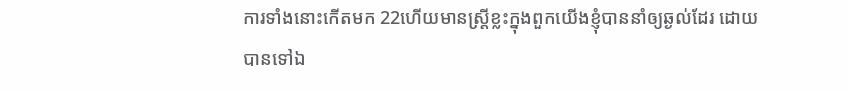ការទាំងនោះកើតមក 22ហើយមានស្ត្រីខ្លះក្នុងពួកយើងខ្ញុំបាននាំឲ្យឆ្ងល់ដែរ ដោយបានទៅឯ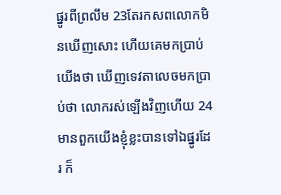ផ្នូរពីព្រលឹម 23តែរកសពលោកមិនឃើញសោះ ហើយគេមកប្រាប់យើងថា ឃើញទេវតាលេចមកប្រាប់ថា លោករស់ឡើងវិញហើយ 24មានពួកយើងខ្ញុំខ្លះបានទៅឯផ្នូរដែរ ក៏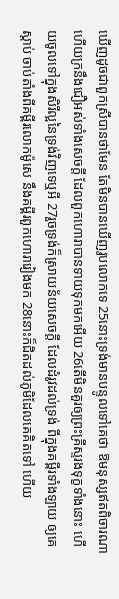ឃើញដូចជាពួកស្រីបានថាមែន តែមិនបានឃើញរូបលោកទេ 25នោះទ្រង់មានបន្ទូលទៅគេថា ឱមនុស្សឥតពិចារណា ហើយក្រនឹងជឿអស់ទាំងសេចក្ដី ដែលពួកហោរាបានទាយទុកមកអើយ 26តើមិនគួរឲ្យព្រះគ្រីស្ទរងទុក្ខទាំងនោះ ហើយចូលទៅក្នុងសិរីល្អនៃទ្រង់វិញទេឬអី 27រួចទ្រង់ក៏ស្រាយន័យសេចក្ដី ដែលដំរូវដល់ទ្រង់ ពីក្នុងគម្ពីរទាំងឡាយ ឲ្យគេស្តាប់ ចាប់តាំងពីគម្ពីរលោកម៉ូសេ នឹងគម្ពីរពួកហោរារៀងមក 28នោះក៏ជិតដល់ភូមិដែលគេគិតទៅ ហើយ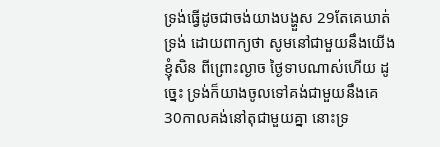ទ្រង់ធ្វើដូចជាចង់យាងបង្ហួស 29តែគេឃាត់ទ្រង់ ដោយពាក្យថា សូមនៅជាមួយនឹងយើងខ្ញុំសិន ពីព្រោះល្ងាច ថ្ងៃទាបណាស់ហើយ ដូច្នេះ ទ្រង់ក៏យាងចូលទៅគង់ជាមួយនឹងគេ 30កាលគង់នៅតុជាមួយគ្នា នោះទ្រ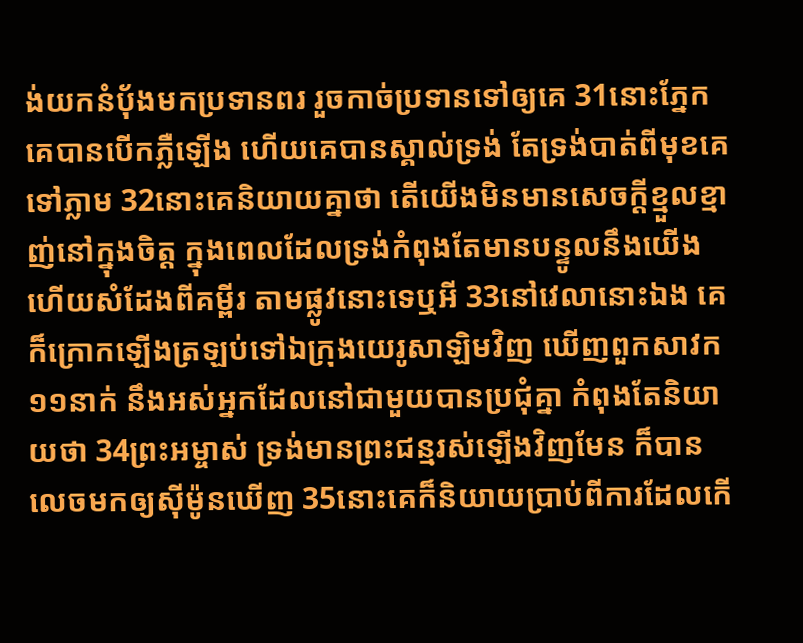ង់យកនំបុ័ងមកប្រទានពរ រួចកាច់ប្រទានទៅឲ្យគេ 31នោះភ្នែកគេបានបើកភ្លឺឡើង ហើយគេបានស្គាល់ទ្រង់ តែទ្រង់បាត់ពីមុខគេទៅភ្លាម 32នោះគេនិយាយគ្នាថា តើយើងមិនមានសេចក្ដីខ្មួលខ្មាញ់នៅក្នុងចិត្ត ក្នុងពេលដែលទ្រង់កំពុងតែមានបន្ទូលនឹងយើង ហើយសំដែងពីគម្ពីរ តាមផ្លូវនោះទេឬអី 33នៅវេលានោះឯង គេក៏ក្រោកឡើងត្រឡប់ទៅឯក្រុងយេរូសាឡិមវិញ ឃើញពួកសាវក១១នាក់ នឹងអស់អ្នកដែលនៅជាមួយបានប្រជុំគ្នា កំពុងតែនិយាយថា 34ព្រះអម្ចាស់ ទ្រង់មានព្រះជន្មរស់ឡើងវិញមែន ក៏បានលេចមកឲ្យស៊ីម៉ូនឃើញ 35នោះគេក៏និយាយប្រាប់ពីការដែលកើ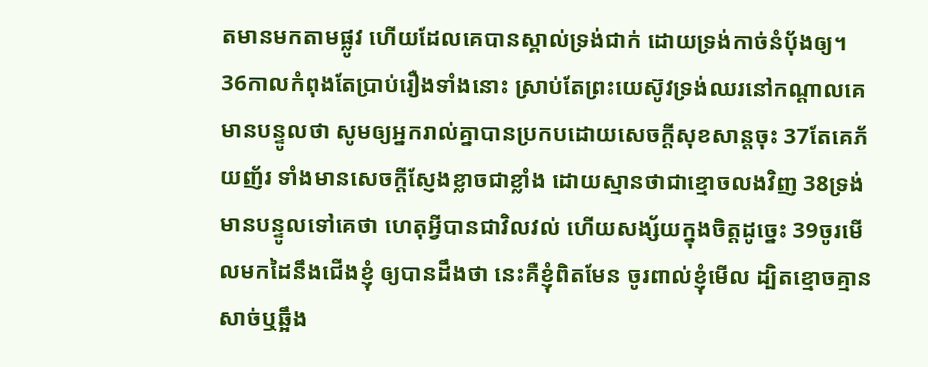តមានមកតាមផ្លូវ ហើយដែលគេបានស្គាល់ទ្រង់ជាក់ ដោយទ្រង់កាច់នំបុ័ងឲ្យ។
36កាលកំពុងតែប្រាប់រឿងទាំងនោះ ស្រាប់តែព្រះយេស៊ូវទ្រង់ឈរនៅកណ្តាលគេ មានបន្ទូលថា សូមឲ្យអ្នករាល់គ្នាបានប្រកបដោយសេចក្ដីសុខសាន្តចុះ 37តែគេភ័យញ័រ ទាំងមានសេចក្ដីស្ញែងខ្លាចជាខ្លាំង ដោយស្មានថាជាខ្មោចលងវិញ 38ទ្រង់មានបន្ទូលទៅគេថា ហេតុអ្វីបានជាវិលវល់ ហើយសង្ស័យក្នុងចិត្តដូច្នេះ 39ចូរមើលមកដៃនឹងជើងខ្ញុំ ឲ្យបានដឹងថា នេះគឺខ្ញុំពិតមែន ចូរពាល់ខ្ញុំមើល ដ្បិតខ្មោចគ្មានសាច់ឬឆ្អឹង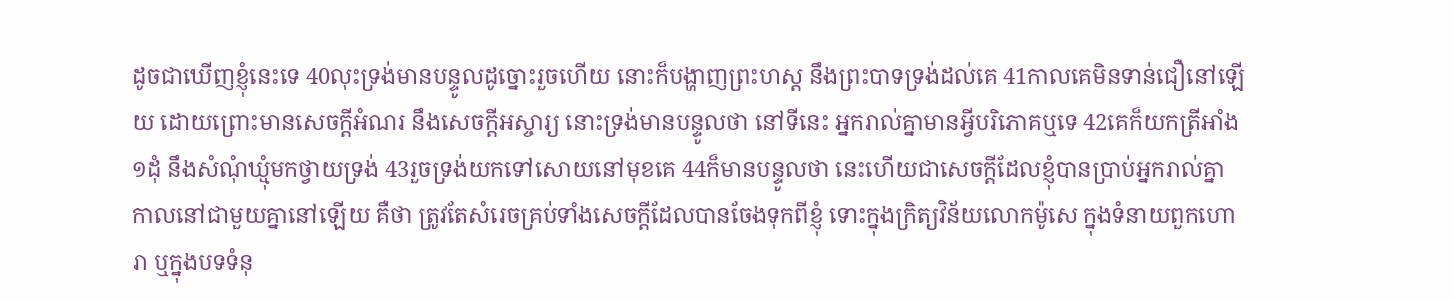ដូចជាឃើញខ្ញុំនេះទេ 40លុះទ្រង់មានបន្ទូលដូច្នោះរួចហើយ នោះក៏បង្ហាញព្រះហស្ត នឹងព្រះបាទទ្រង់ដល់គេ 41កាលគេមិនទាន់ជឿនៅឡើយ ដោយព្រោះមានសេចក្ដីអំណរ នឹងសេចក្ដីអស្ចារ្យ នោះទ្រង់មានបន្ទូលថា នៅទីនេះ អ្នករាល់គ្នាមានអ្វីបរិភោគឬទេ 42គេក៏យកត្រីអាំង១ដុំ នឹងសំណុំឃ្មុំមកថ្វាយទ្រង់ 43រួចទ្រង់យកទៅសោយនៅមុខគេ 44ក៏មានបន្ទូលថា នេះហើយជាសេចក្ដីដែលខ្ញុំបានប្រាប់អ្នករាល់គ្នា កាលនៅជាមួយគ្នានៅឡើយ គឺថា ត្រូវតែសំរេចគ្រប់ទាំងសេចក្ដីដែលបានចែងទុកពីខ្ញុំ ទោះក្នុងក្រិត្យវិន័យលោកម៉ូសេ ក្នុងទំនាយពួកហោរា ឬក្នុងបទទំនុ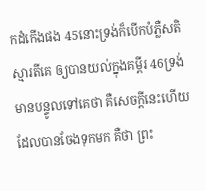កដំកើងផង 45នោះទ្រង់ក៏បើកបំភ្លឺសតិស្មារតីគេ ឲ្យបានយល់ក្នុងគម្ពីរ 46ទ្រង់មានបន្ទូលទៅគេថា គឺសេចក្ដីនេះហើយ ដែលបានចែងទុកមក គឺថា ព្រះ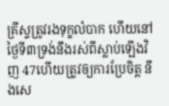គ្រីស្ទត្រូវរងទុក្ខលំបាក ហើយនៅថ្ងៃទី៣ទ្រង់នឹងរស់ពីស្លាប់ឡើងវិញ 47ហើយត្រូវឲ្យការប្រែចិត្ត នឹងសេ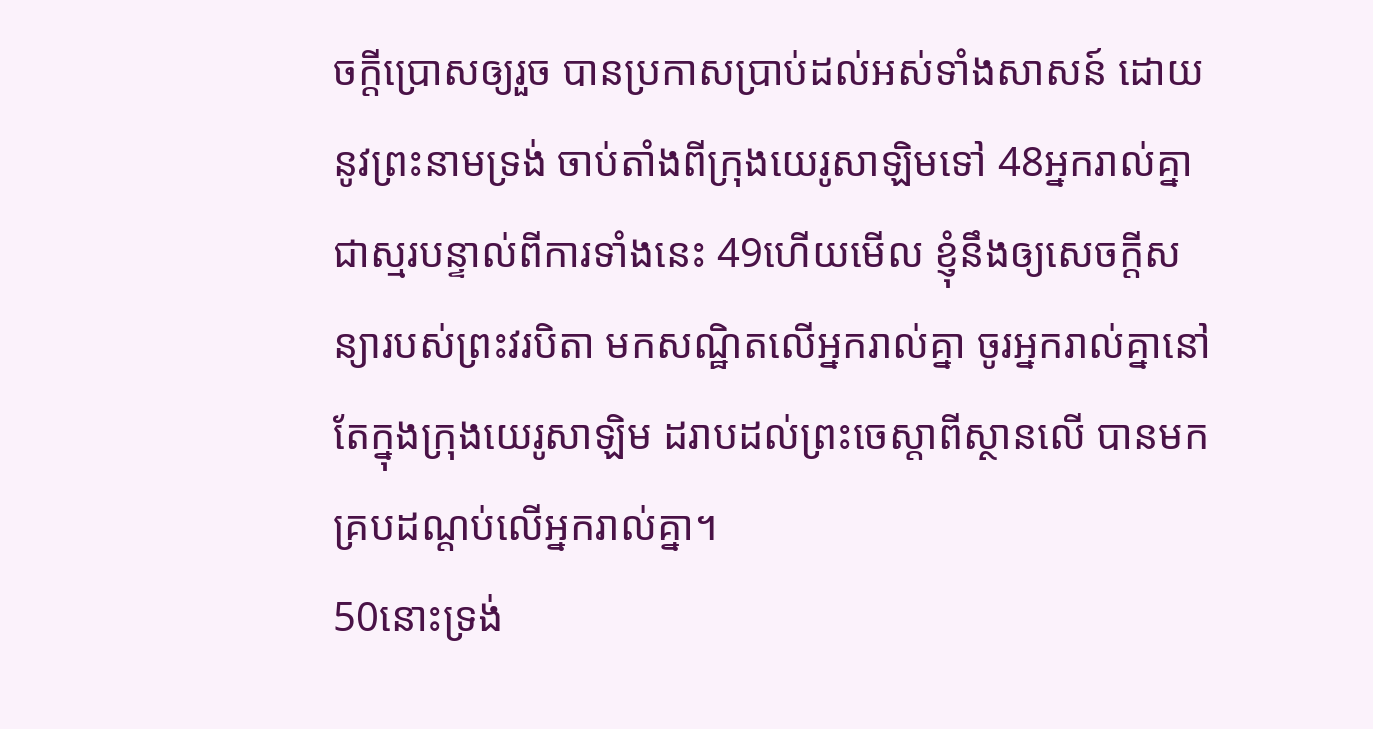ចក្ដីប្រោសឲ្យរួច បានប្រកាសប្រាប់ដល់អស់ទាំងសាសន៍ ដោយនូវព្រះនាមទ្រង់ ចាប់តាំងពីក្រុងយេរូសាឡិមទៅ 48អ្នករាល់គ្នាជាស្មរបន្ទាល់ពីការទាំងនេះ 49ហើយមើល ខ្ញុំនឹងឲ្យសេចក្ដីសន្យារបស់ព្រះវរបិតា មកសណ្ឋិតលើអ្នករាល់គ្នា ចូរអ្នករាល់គ្នានៅតែក្នុងក្រុងយេរូសាឡិម ដរាបដល់ព្រះចេស្តាពីស្ថានលើ បានមកគ្របដណ្តប់លើអ្នករាល់គ្នា។
50នោះទ្រង់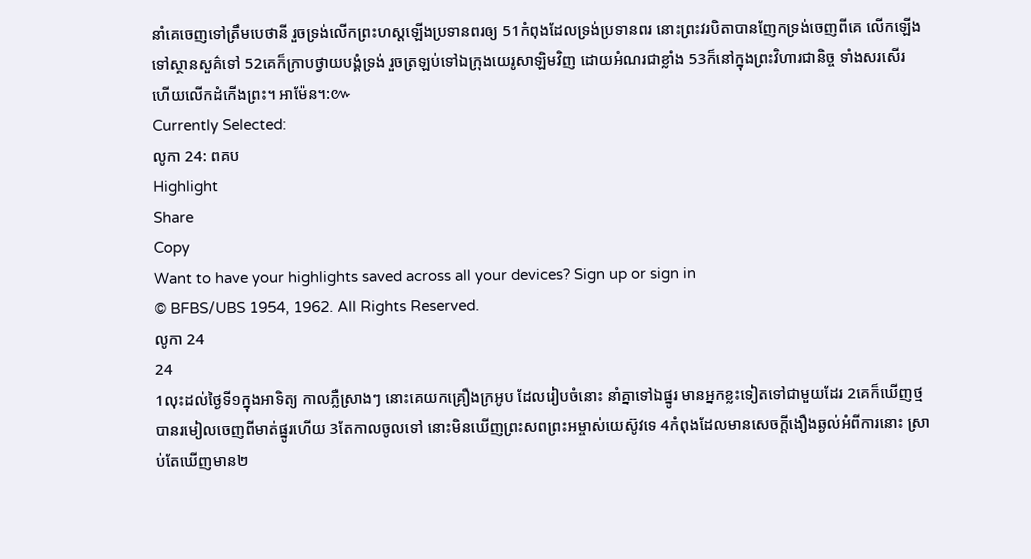នាំគេចេញទៅត្រឹមបេថានី រួចទ្រង់លើកព្រះហស្តឡើងប្រទានពរឲ្យ 51កំពុងដែលទ្រង់ប្រទានពរ នោះព្រះវរបិតាបានញែកទ្រង់ចេញពីគេ លើកឡើងទៅស្ថានសួគ៌ទៅ 52គេក៏ក្រាបថ្វាយបង្គំទ្រង់ រួចត្រឡប់ទៅឯក្រុងយេរូសាឡិមវិញ ដោយអំណរជាខ្លាំង 53ក៏នៅក្នុងព្រះវិហារជានិច្ច ទាំងសរសើរ ហើយលើកដំកើងព្រះ។ អាម៉ែន។:៚
Currently Selected:
លូកា 24: ពគប
Highlight
Share
Copy
Want to have your highlights saved across all your devices? Sign up or sign in
© BFBS/UBS 1954, 1962. All Rights Reserved.
លូកា 24
24
1លុះដល់ថ្ងៃទី១ក្នុងអាទិត្យ កាលភ្លឺស្រាងៗ នោះគេយកគ្រឿងក្រអូប ដែលរៀបចំនោះ នាំគ្នាទៅឯផ្នូរ មានអ្នកខ្លះទៀតទៅជាមួយដែរ 2គេក៏ឃើញថ្មបានរមៀលចេញពីមាត់ផ្នូរហើយ 3តែកាលចូលទៅ នោះមិនឃើញព្រះសពព្រះអម្ចាស់យេស៊ូវទេ 4កំពុងដែលមានសេចក្ដីងឿងឆ្ងល់អំពីការនោះ ស្រាប់តែឃើញមាន២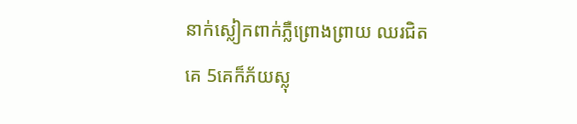នាក់ស្លៀកពាក់ភ្លឺព្រោងព្រាយ ឈរជិតគេ 5គេក៏ភ័យស្លុ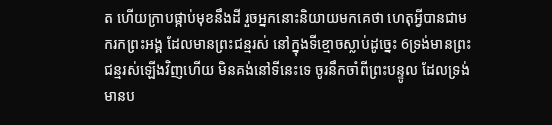ត ហើយក្រាបផ្កាប់មុខនឹងដី រួចអ្នកនោះនិយាយមកគេថា ហេតុអ្វីបានជាមករកព្រះអង្គ ដែលមានព្រះជន្មរស់ នៅក្នុងទីខ្មោចស្លាប់ដូច្នេះ 6ទ្រង់មានព្រះជន្មរស់ឡើងវិញហើយ មិនគង់នៅទីនេះទេ ចូរនឹកចាំពីព្រះបន្ទូល ដែលទ្រង់មានប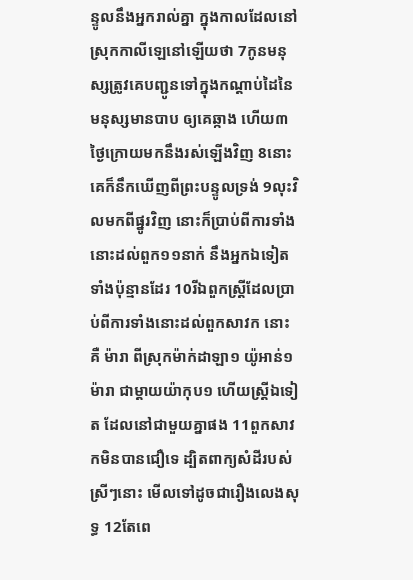ន្ទូលនឹងអ្នករាល់គ្នា ក្នុងកាលដែលនៅស្រុកកាលីឡេនៅឡើយថា 7កូនមនុស្សត្រូវគេបញ្ជូនទៅក្នុងកណ្តាប់ដៃនៃមនុស្សមានបាប ឲ្យគេឆ្កាង ហើយ៣ថ្ងៃក្រោយមកនឹងរស់ឡើងវិញ 8នោះគេក៏នឹកឃើញពីព្រះបន្ទូលទ្រង់ 9លុះវិលមកពីផ្នូរវិញ នោះក៏ប្រាប់ពីការទាំងនោះដល់ពួក១១នាក់ នឹងអ្នកឯទៀតទាំងប៉ុន្មានដែរ 10រីឯពួកស្ត្រីដែលប្រាប់ពីការទាំងនោះដល់ពួកសាវក នោះគឺ ម៉ារា ពីស្រុកម៉ាក់ដាឡា១ យ៉ូអាន់១ ម៉ារា ជាម្តាយយ៉ាកុប១ ហើយស្ត្រីឯទៀត ដែលនៅជាមួយគ្នាផង 11ពួកសាវកមិនបានជឿទេ ដ្បិតពាក្យសំដីរបស់ស្រីៗនោះ មើលទៅដូចជារឿងលេងសុទ្ធ 12តែពេ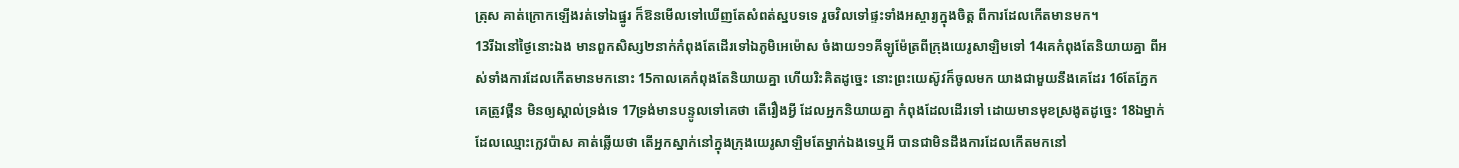ត្រុស គាត់ក្រោកឡើងរត់ទៅឯផ្នូរ ក៏ឱនមើលទៅឃើញតែសំពត់ស្នបទទេ រួចវិលទៅផ្ទះទាំងអស្ចារ្យក្នុងចិត្ត ពីការដែលកើតមានមក។
13រីឯនៅថ្ងៃនោះឯង មានពួកសិស្ស២នាក់កំពុងតែដើរទៅឯភូមិអេម៉ោស ចំងាយ១១គីឡូម៉ែត្រពីក្រុងយេរូសាឡិមទៅ 14គេកំពុងតែនិយាយគ្នា ពីអស់ទាំងការដែលកើតមានមកនោះ 15កាលគេកំពុងតែនិយាយគ្នា ហើយរិះគិតដូច្នេះ នោះព្រះយេស៊ូវក៏ចូលមក យាងជាមួយនឹងគេដែរ 16តែភ្នែកគេត្រូវថ្ពឹន មិនឲ្យស្គាល់ទ្រង់ទេ 17ទ្រង់មានបន្ទូលទៅគេថា តើរឿងអ្វី ដែលអ្នកនិយាយគ្នា កំពុងដែលដើរទៅ ដោយមានមុខស្រងូតដូច្នេះ 18ឯម្នាក់ដែលឈ្មោះក្លេវប៉ាស គាត់ឆ្លើយថា តើអ្នកស្នាក់នៅក្នុងក្រុងយេរូសាឡិមតែម្នាក់ឯងទេឬអី បានជាមិនដឹងការដែលកើតមកនៅ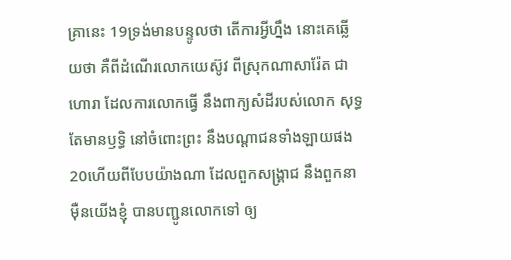គ្រានេះ 19ទ្រង់មានបន្ទូលថា តើការអ្វីហ្នឹង នោះគេឆ្លើយថា គឺពីដំណើរលោកយេស៊ូវ ពីស្រុកណាសារ៉ែត ជាហោរា ដែលការលោកធ្វើ នឹងពាក្យសំដីរបស់លោក សុទ្ធតែមានឫទ្ធិ នៅចំពោះព្រះ នឹងបណ្តាជនទាំងឡាយផង 20ហើយពីបែបយ៉ាងណា ដែលពួកសង្គ្រាជ នឹងពួកនាម៉ឺនយើងខ្ញុំ បានបញ្ជូនលោកទៅ ឲ្យ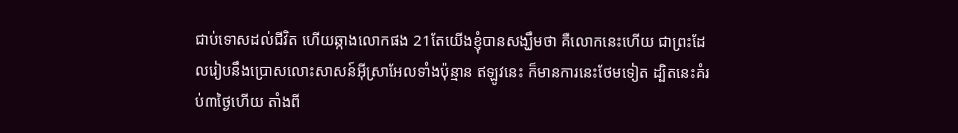ជាប់ទោសដល់ជីវិត ហើយឆ្កាងលោកផង 21តែយើងខ្ញុំបានសង្ឃឹមថា គឺលោកនេះហើយ ជាព្រះដែលរៀបនឹងប្រោសលោះសាសន៍អ៊ីស្រាអែលទាំងប៉ុន្មាន ឥឡូវនេះ ក៏មានការនេះថែមទៀត ដ្បិតនេះគំរប់៣ថ្ងៃហើយ តាំងពី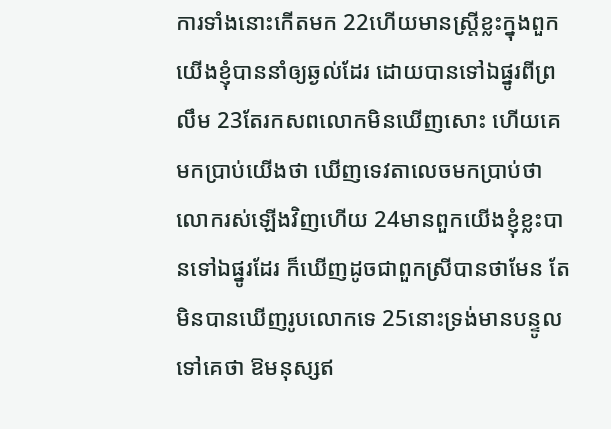ការទាំងនោះកើតមក 22ហើយមានស្ត្រីខ្លះក្នុងពួកយើងខ្ញុំបាននាំឲ្យឆ្ងល់ដែរ ដោយបានទៅឯផ្នូរពីព្រលឹម 23តែរកសពលោកមិនឃើញសោះ ហើយគេមកប្រាប់យើងថា ឃើញទេវតាលេចមកប្រាប់ថា លោករស់ឡើងវិញហើយ 24មានពួកយើងខ្ញុំខ្លះបានទៅឯផ្នូរដែរ ក៏ឃើញដូចជាពួកស្រីបានថាមែន តែមិនបានឃើញរូបលោកទេ 25នោះទ្រង់មានបន្ទូលទៅគេថា ឱមនុស្សឥ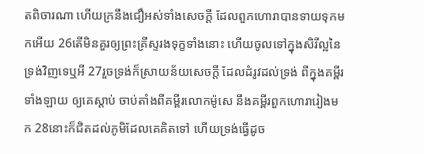តពិចារណា ហើយក្រនឹងជឿអស់ទាំងសេចក្ដី ដែលពួកហោរាបានទាយទុកមកអើយ 26តើមិនគួរឲ្យព្រះគ្រីស្ទរងទុក្ខទាំងនោះ ហើយចូលទៅក្នុងសិរីល្អនៃទ្រង់វិញទេឬអី 27រួចទ្រង់ក៏ស្រាយន័យសេចក្ដី ដែលដំរូវដល់ទ្រង់ ពីក្នុងគម្ពីរទាំងឡាយ ឲ្យគេស្តាប់ ចាប់តាំងពីគម្ពីរលោកម៉ូសេ នឹងគម្ពីរពួកហោរារៀងមក 28នោះក៏ជិតដល់ភូមិដែលគេគិតទៅ ហើយទ្រង់ធ្វើដូច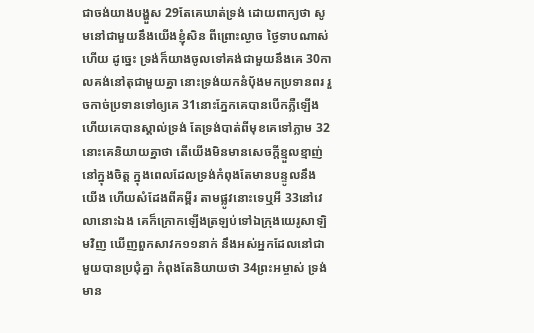ជាចង់យាងបង្ហួស 29តែគេឃាត់ទ្រង់ ដោយពាក្យថា សូមនៅជាមួយនឹងយើងខ្ញុំសិន ពីព្រោះល្ងាច ថ្ងៃទាបណាស់ហើយ ដូច្នេះ ទ្រង់ក៏យាងចូលទៅគង់ជាមួយនឹងគេ 30កាលគង់នៅតុជាមួយគ្នា នោះទ្រង់យកនំបុ័ងមកប្រទានពរ រួចកាច់ប្រទានទៅឲ្យគេ 31នោះភ្នែកគេបានបើកភ្លឺឡើង ហើយគេបានស្គាល់ទ្រង់ តែទ្រង់បាត់ពីមុខគេទៅភ្លាម 32នោះគេនិយាយគ្នាថា តើយើងមិនមានសេចក្ដីខ្មួលខ្មាញ់នៅក្នុងចិត្ត ក្នុងពេលដែលទ្រង់កំពុងតែមានបន្ទូលនឹងយើង ហើយសំដែងពីគម្ពីរ តាមផ្លូវនោះទេឬអី 33នៅវេលានោះឯង គេក៏ក្រោកឡើងត្រឡប់ទៅឯក្រុងយេរូសាឡិមវិញ ឃើញពួកសាវក១១នាក់ នឹងអស់អ្នកដែលនៅជាមួយបានប្រជុំគ្នា កំពុងតែនិយាយថា 34ព្រះអម្ចាស់ ទ្រង់មាន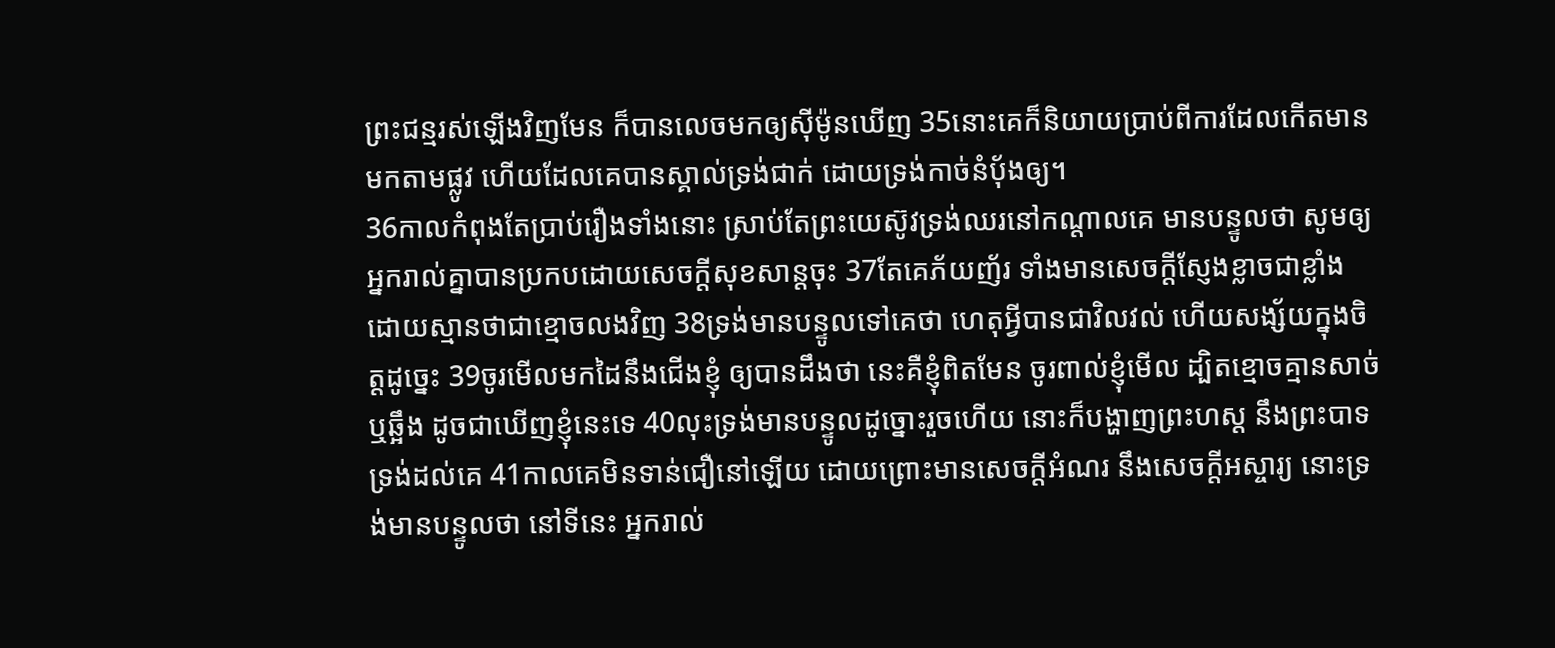ព្រះជន្មរស់ឡើងវិញមែន ក៏បានលេចមកឲ្យស៊ីម៉ូនឃើញ 35នោះគេក៏និយាយប្រាប់ពីការដែលកើតមានមកតាមផ្លូវ ហើយដែលគេបានស្គាល់ទ្រង់ជាក់ ដោយទ្រង់កាច់នំបុ័ងឲ្យ។
36កាលកំពុងតែប្រាប់រឿងទាំងនោះ ស្រាប់តែព្រះយេស៊ូវទ្រង់ឈរនៅកណ្តាលគេ មានបន្ទូលថា សូមឲ្យអ្នករាល់គ្នាបានប្រកបដោយសេចក្ដីសុខសាន្តចុះ 37តែគេភ័យញ័រ ទាំងមានសេចក្ដីស្ញែងខ្លាចជាខ្លាំង ដោយស្មានថាជាខ្មោចលងវិញ 38ទ្រង់មានបន្ទូលទៅគេថា ហេតុអ្វីបានជាវិលវល់ ហើយសង្ស័យក្នុងចិត្តដូច្នេះ 39ចូរមើលមកដៃនឹងជើងខ្ញុំ ឲ្យបានដឹងថា នេះគឺខ្ញុំពិតមែន ចូរពាល់ខ្ញុំមើល ដ្បិតខ្មោចគ្មានសាច់ឬឆ្អឹង ដូចជាឃើញខ្ញុំនេះទេ 40លុះទ្រង់មានបន្ទូលដូច្នោះរួចហើយ នោះក៏បង្ហាញព្រះហស្ត នឹងព្រះបាទទ្រង់ដល់គេ 41កាលគេមិនទាន់ជឿនៅឡើយ ដោយព្រោះមានសេចក្ដីអំណរ នឹងសេចក្ដីអស្ចារ្យ នោះទ្រង់មានបន្ទូលថា នៅទីនេះ អ្នករាល់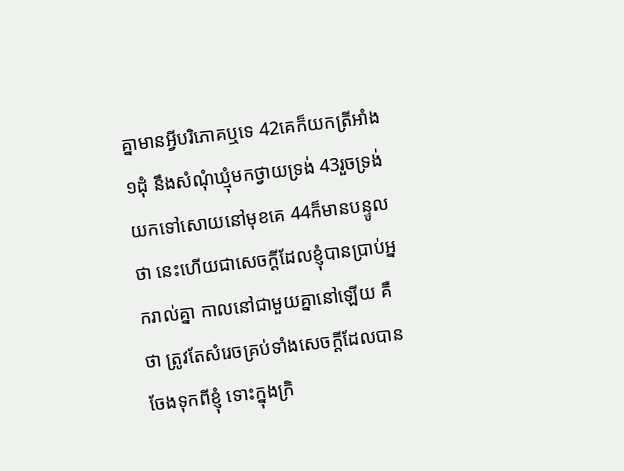គ្នាមានអ្វីបរិភោគឬទេ 42គេក៏យកត្រីអាំង១ដុំ នឹងសំណុំឃ្មុំមកថ្វាយទ្រង់ 43រួចទ្រង់យកទៅសោយនៅមុខគេ 44ក៏មានបន្ទូលថា នេះហើយជាសេចក្ដីដែលខ្ញុំបានប្រាប់អ្នករាល់គ្នា កាលនៅជាមួយគ្នានៅឡើយ គឺថា ត្រូវតែសំរេចគ្រប់ទាំងសេចក្ដីដែលបានចែងទុកពីខ្ញុំ ទោះក្នុងក្រិ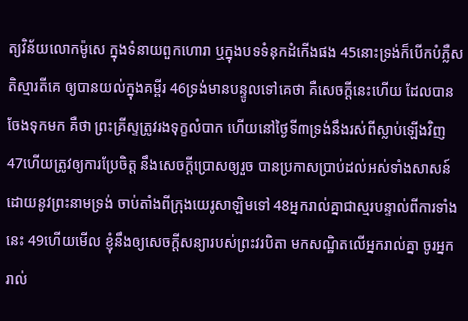ត្យវិន័យលោកម៉ូសេ ក្នុងទំនាយពួកហោរា ឬក្នុងបទទំនុកដំកើងផង 45នោះទ្រង់ក៏បើកបំភ្លឺសតិស្មារតីគេ ឲ្យបានយល់ក្នុងគម្ពីរ 46ទ្រង់មានបន្ទូលទៅគេថា គឺសេចក្ដីនេះហើយ ដែលបានចែងទុកមក គឺថា ព្រះគ្រីស្ទត្រូវរងទុក្ខលំបាក ហើយនៅថ្ងៃទី៣ទ្រង់នឹងរស់ពីស្លាប់ឡើងវិញ 47ហើយត្រូវឲ្យការប្រែចិត្ត នឹងសេចក្ដីប្រោសឲ្យរួច បានប្រកាសប្រាប់ដល់អស់ទាំងសាសន៍ ដោយនូវព្រះនាមទ្រង់ ចាប់តាំងពីក្រុងយេរូសាឡិមទៅ 48អ្នករាល់គ្នាជាស្មរបន្ទាល់ពីការទាំងនេះ 49ហើយមើល ខ្ញុំនឹងឲ្យសេចក្ដីសន្យារបស់ព្រះវរបិតា មកសណ្ឋិតលើអ្នករាល់គ្នា ចូរអ្នករាល់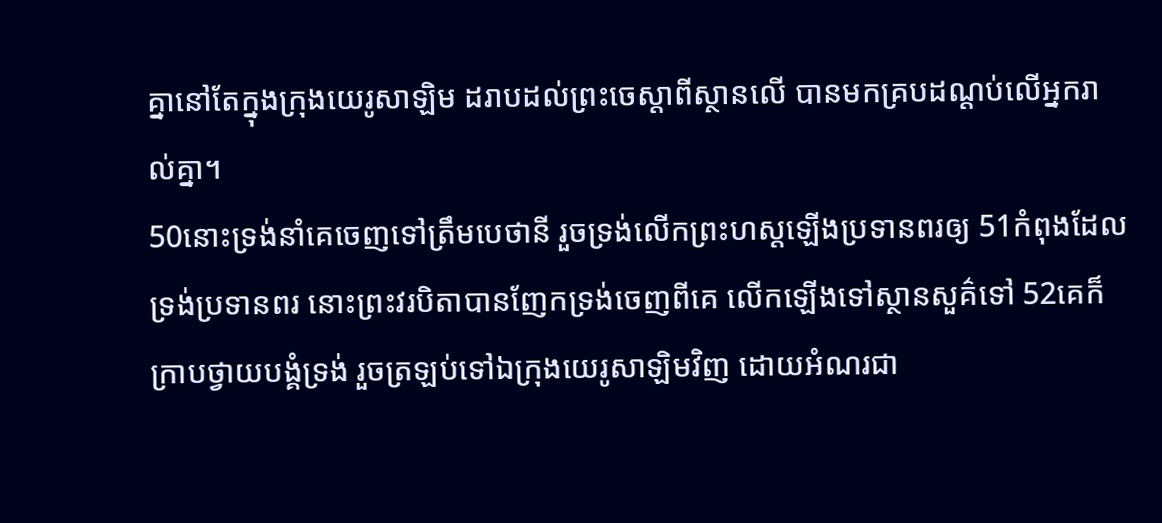គ្នានៅតែក្នុងក្រុងយេរូសាឡិម ដរាបដល់ព្រះចេស្តាពីស្ថានលើ បានមកគ្របដណ្តប់លើអ្នករាល់គ្នា។
50នោះទ្រង់នាំគេចេញទៅត្រឹមបេថានី រួចទ្រង់លើកព្រះហស្តឡើងប្រទានពរឲ្យ 51កំពុងដែលទ្រង់ប្រទានពរ នោះព្រះវរបិតាបានញែកទ្រង់ចេញពីគេ លើកឡើងទៅស្ថានសួគ៌ទៅ 52គេក៏ក្រាបថ្វាយបង្គំទ្រង់ រួចត្រឡប់ទៅឯក្រុងយេរូសាឡិមវិញ ដោយអំណរជា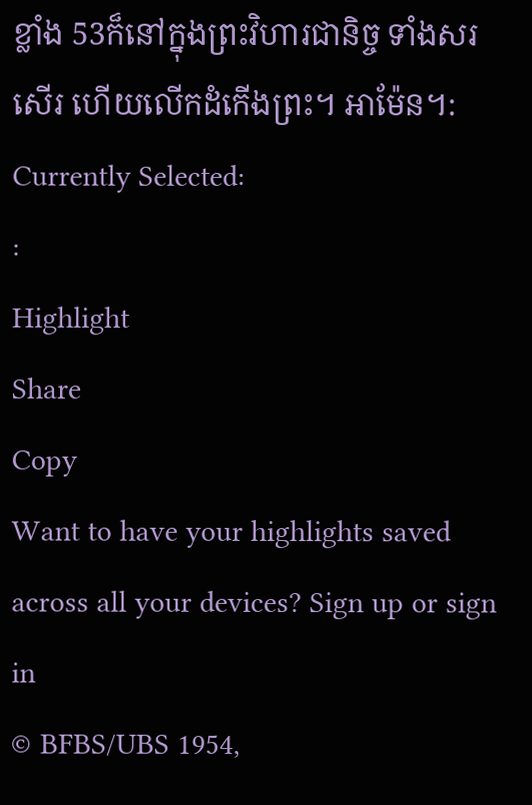ខ្លាំង 53ក៏នៅក្នុងព្រះវិហារជានិច្ច ទាំងសរសើរ ហើយលើកដំកើងព្រះ។ អាម៉ែន។:
Currently Selected:
:
Highlight
Share
Copy
Want to have your highlights saved across all your devices? Sign up or sign in
© BFBS/UBS 1954,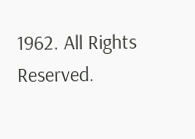1962. All Rights Reserved.